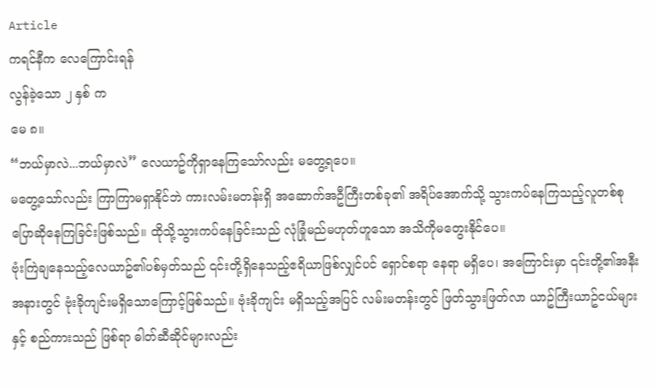Article
ကရင်နီက လေကြောင်းရန်
လွန်ခဲ့သော ၂ နှစ် က
မေ ၈။
“ဘယ်မှာလဲ...ဘယ်မှာလဲ” လေယာဥ်ကိုရှာနေကြသော်လည်း မတွေ့ရပေ။
မတွေ့သော်လည်း ကြာကြာမရှာနိုင်ဘဲ ကားလမ်းမတန်းရှိ အဆောက်အဦကြီးတစ်ခု၏ အရိပ်အောက်သို့ သွားကပ်နေကြသည့်လူတစ်စုပြောဆိုနေကြခြင်းဖြစ်သည်။ ထိုသို့သွားကပ်နေခြင်းသည် လုံခြုံမည်မဟုတ်ဟူသော အသိကိုမတွေးနိုင်ပေ။
ဗုံးကြဲချနေသည့်လေယာဥ်၏ပစ်မှတ်သည် ၎င်းတို့ရှိနေသည့်ဧရိယာဖြစ်လျှင်ပင် ရှောင်စရာ နေရာ မရှိပေ၊ အကြောင်းမှာ ၎င်းတို့၏အနီးအနားတွင် ဗုံးခိုကျင်းမရှိသောကြောင့်ဖြစ်သည်။ ဗုံးခိုကျင်း မရှိသည့်အပြင် လမ်းမတန်းတွင် ဖြတ်သွားဖြတ်လာ ယာဥ်ကြီးယာဥ်ငယ်များနှင့် စည်ကားသည် ဖြစ်ရာ ဓါတ်ဆီဆိုင်များလည်း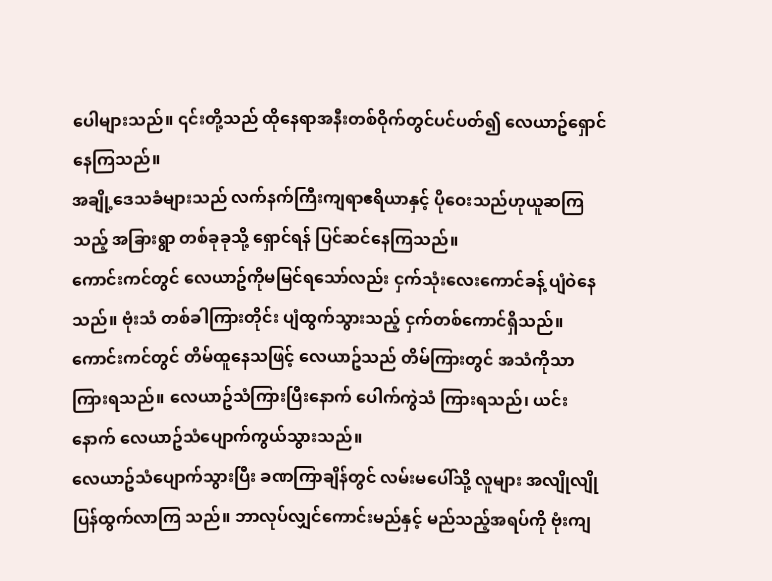ပေါများသည်။ ၎င်းတို့သည် ထိုနေရာအနီးတစ်ဝိုက်တွင်ပင်ပတ်၍ လေယာဥ်ရှောင်နေကြသည်။
အချို့ဒေသခံများသည် လက်နက်ကြီးကျရာဧရိယာနှင့် ပိုဝေးသည်ဟုယူဆကြသည့် အခြားရွာ တစ်ခုခုသို့ ရှောင်ရန် ပြင်ဆင်နေကြသည်။
ကောင်းကင်တွင် လေယာဥ်ကိုမမြင်ရသော်လည်း ငှက်သုံးလေးကောင်ခန့် ပျံဝဲနေသည်။ ဗုံးသံ တစ်ခါကြားတိုင်း ပျံထွက်သွားသည့် ငှက်တစ်ကောင်ရှိသည်။ ကောင်းကင်တွင် တိမ်ထူနေသဖြင့် လေယာဥ်သည် တိမ်ကြားတွင် အသံကိုသာကြားရသည်။ လေယာဥ်သံကြားပြီးနောက် ပေါက်ကွဲသံ ကြားရသည်၊ ယင်းနောက် လေယာဥ်သံပျောက်ကွယ်သွားသည်။
လေယာဥ်သံပျောက်သွားပြီး ခဏကြာချိန်တွင် လမ်းမပေါ်သို့ လူများ အလျိုလျို ပြန်ထွက်လာကြ သည်။ ဘာလုပ်လျှင်ကောင်းမည်နှင့် မည်သည့်အရပ်ကို ဗုံးကျ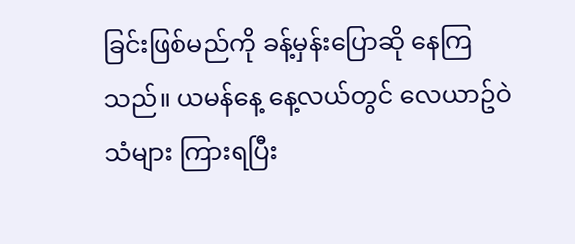ခြင်းဖြစ်မည်ကို ခန့်မှန်းပြောဆို နေကြသည်။ ယမန်နေ့ နေ့လယ်တွင် လေယာဥ်ဝဲသံများ ကြားရပြီး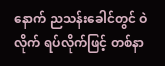နောက် ညသန်းခေါင်တွင် ဝဲလိုက် ရပ်လိုက်ဖြင့် တစ်နာ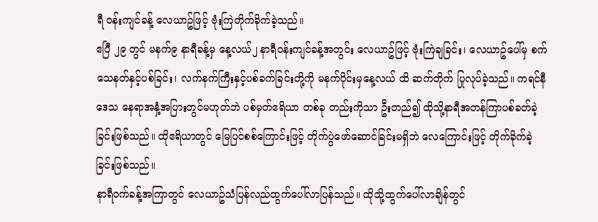ရီ ဝန်းကျင်ခန့် လေယာဥ်ဖြင့် ဗုံးကြဲတိုက်ခိုက်ခဲ့သည်။
ဧပြီ ၂၉ တွင် မနက်၉ နာရီခန့်မှ နေ့လယ်၂ နာရီဝန်းကျင်ခန့်အတွင်း လေယာဥ်ဖြင့် ဗုံးကြဲချခြင်း၊ လေယာဥ်ပေါ်မှ စက်သေနတ်နှင့်ပစ်ခြင်း၊ လက်နက်ကြီးနှင့်ပစ်ခက်ခြင်းတို့ကို မနက်ပိုင်းမှနေ့လယ် ထိ ဆက်တိုက် ပြုလုပ်ခဲ့သည်။ ကရင်နီဒေသ နေရာအနှံ့အပြားတွင်မဟုတ်ဘဲ ပစ်မှတ်ဧရိယာ တစ်ခု တည်းကိုသာ ဦးတည်၍ ထိုသို့နာရီအတန်ကြာပစ်ခတ်ခဲ့ခြင်းဖြစ်သည်။ ထိုဧရိယာတွင် မြေပြင်စစ်ကြောင်းဖြင့် တိုက်ပွဲဖော်ဆောင်ခြင်းမရှိဘဲ လေကြောင်းဖြင့် တိုက်ခိုက်ခဲ့ခြင်းဖြစ်သည်။
နာရီဝက်ခန့်အကြာတွင် လေယာဥ်သံပြန်လည်ထွက်ပေါ်လာပြန်သည်။ ထိုသို့ထွက်ပေါ်လာချိန်တွင်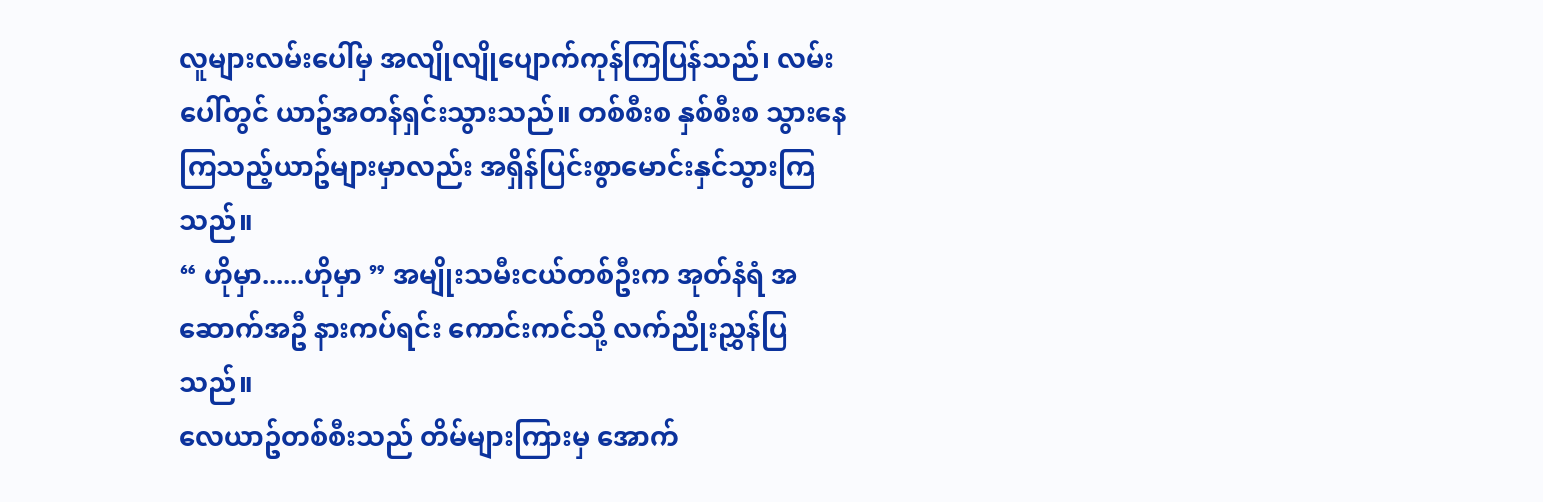လူများလမ်းပေါ်မှ အလျိုလျိုပျောက်ကုန်ကြပြန်သည်၊ လမ်းပေါ်တွင် ယာဥ်အတန်ရှင်းသွားသည်။ တစ်စီးစ နှစ်စီးစ သွားနေကြသည့်ယာဥ်များမှာလည်း အရှိန်ပြင်းစွာမောင်းနှင်သွားကြသည်။
“ ဟိုမှာ......ဟိုမှာ ” အမျိုးသမီးငယ်တစ်ဦးက အုတ်နံရံ အဆောက်အဦ နားကပ်ရင်း ကောင်းကင်သို့ လက်ညိုးညွှန်ပြသည်။
လေယာဥ်တစ်စီးသည် တိမ်များကြားမှ အောက်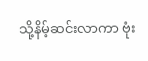သို့နိမ့်ဆင်းလာကာ ဗုံး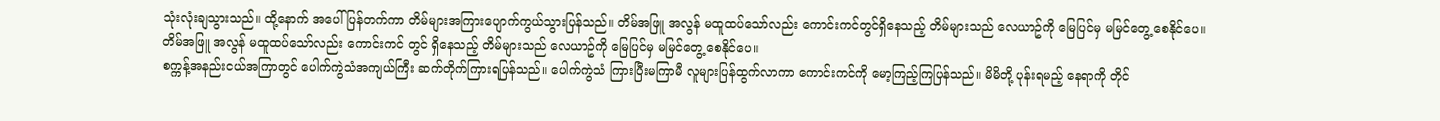သုံးလုံးချသွားသည်။ ထို့နောက် အပေါ်ပြန်တက်ကာ တိမ်များအကြားပျောက်ကွယ်သွားပြန်သည်။ တိမ်အဖြူ အလွန် မထူထပ်သော်လည်း ကောင်းကင်တွင်ရှိနေသည့် တိမ်များသည် လေယာဥ်ကို မြေပြင်မှ မမြင်တွေ့ စေနိုင်ပေ။
တိမ်အဖြူ အလွန် မထူထပ်သော်လည်း ကောင်းကင် တွင် ရှိနေသည့် တိမ်များသည် လေယာဥ်ကို မြေပြင်မှ မမြင်တွေ့ စေနိုင်ပေ။
စက္ကန့်အနည်းငယ်အကြာတွင် ပေါက်ကွဲသံအကျယ်ကြီး ဆက်တိုက်ကြားရပြန်သည်။ ပေါက်ကွဲသံ ကြားပြီးမကြာမီ လူများပြန်ထွက်လာကာ ကောင်းကင်ကို မော့ကြည့်ကြပြန်သည်။ မိမိတို့ ပုန်းရမည့် နေရာကို တိုင်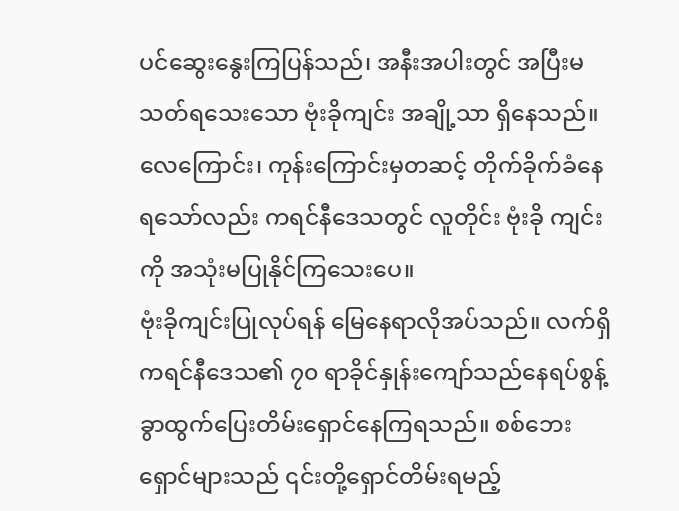ပင်ဆွေးနွေးကြပြန်သည်၊ အနီးအပါးတွင် အပြီးမသတ်ရသေးသော ဗုံးခိုကျင်း အချို့သာ ရှိနေသည်။
လေကြောင်း၊ ကုန်းကြောင်းမှတဆင့် တိုက်ခိုက်ခံနေရသော်လည်း ကရင်နီဒေသတွင် လူတိုင်း ဗုံးခို ကျင်းကို အသုံးမပြုနိုင်ကြသေးပေ။
ဗုံးခိုကျင်းပြုလုပ်ရန် မြေနေရာလိုအပ်သည်။ လက်ရှိကရင်နီဒေသ၏ ၇၀ ရာခိုင်နှုန်းကျော်သည်နေရပ်စွန့်ခွာထွက်ပြေးတိမ်းရှောင်နေကြရသည်။ စစ်ဘေးရှောင်များသည် ၎င်းတို့ရှောင်တိမ်းရမည့်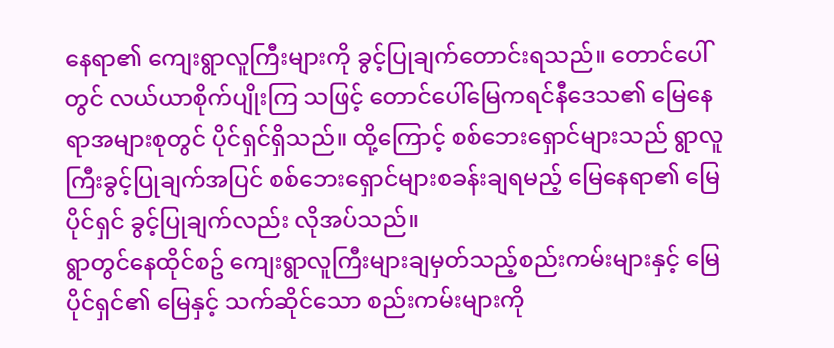နေရာ၏ ကျေးရွာလူကြီးများကို ခွင့်ပြုချက်တောင်းရသည်။ တောင်ပေါ်တွင် လယ်ယာစိုက်ပျိုးကြ သဖြင့် တောင်ပေါ်မြေကရင်နီဒေသ၏ မြေနေရာအများစုတွင် ပိုင်ရှင်ရှိသည်။ ထို့ကြောင့် စစ်ဘေးရှောင်များသည် ရွာလူကြီးခွင့်ပြုချက်အပြင် စစ်ဘေးရှောင်များစခန်းချရမည့် မြေနေရာ၏ မြေပိုင်ရှင် ခွင့်ပြုချက်လည်း လိုအပ်သည်။
ရွာတွင်နေထိုင်စဥ် ကျေးရွာလူကြီးများချမှတ်သည့်စည်းကမ်းများနှင့် မြေပိုင်ရှင်၏ မြေနှင့် သက်ဆိုင်သော စည်းကမ်းများကို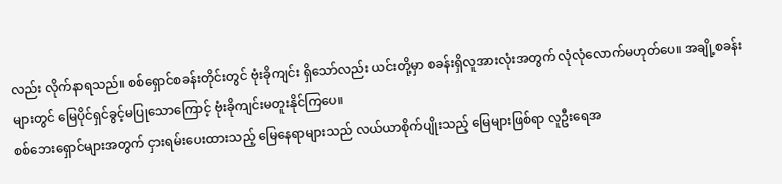လည်း လိုက်နာရသည်။ စစ်ရှောင်စခန်းတိုင်းတွင် ဗုံးခိုကျင်း ရှိသော်လည်း ယင်းတို့မှာ စခန်းရှိလူအားလုံးအတွက် လုံလုံလောက်မဟုတ်ပေ။ အချို့စခန်းများတွင် မြေပိုင်ရှင်ခွင့်မပြုသောကြောင့် ဗုံးခိုကျင်းမတူးနိုင်ကြပေ။
စစ်ဘေးရှောင်များအတွက် ငှားရမ်းပေးထားသည့် မြေနေရာများသည် လယ်ယာစိုက်ပျိုးသည့် မြေများဖြစ်ရာ လူဦးရေအ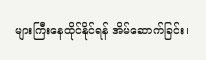များကြီးနေထိုင်နိုင်ရန် အိမ်ဆောက်ခြင်း၊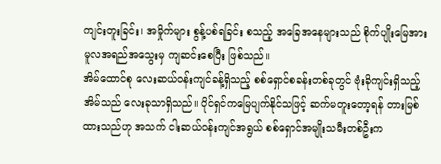ကျင်းတူးခြင်း၊ အမှိုက်များ စွန့်ပစ်ရခြင်း စသည့် အခြေအနေများသည် စိုက်ပျိုးမြေအား မူလအရည်အသွေးမှ ကျဆင်းစေပြီး ဖြစ်သည်။
အိမ်ထောင်စု လေးဆယ်ဝန်းကျင်ခန့်ရှိသည့် စစ်ရှောင်စခန်းတစ်ခုတွင် ဗုံးခိုကျင်းရှိသည့်အိမ်သည် လေးခုသာရှိသည်။ ပိုင်ရှင်ကမြေပျက်နိုင်သဖြင့် ဆက်မတူးတော့ရန် တားမြစ်ထားသည်ဟု အသက် ငါးဆယ်ဝန်းကျင်အရွယ် စစ်ရှောင်အမျိုးသမီးတစ်ဦးက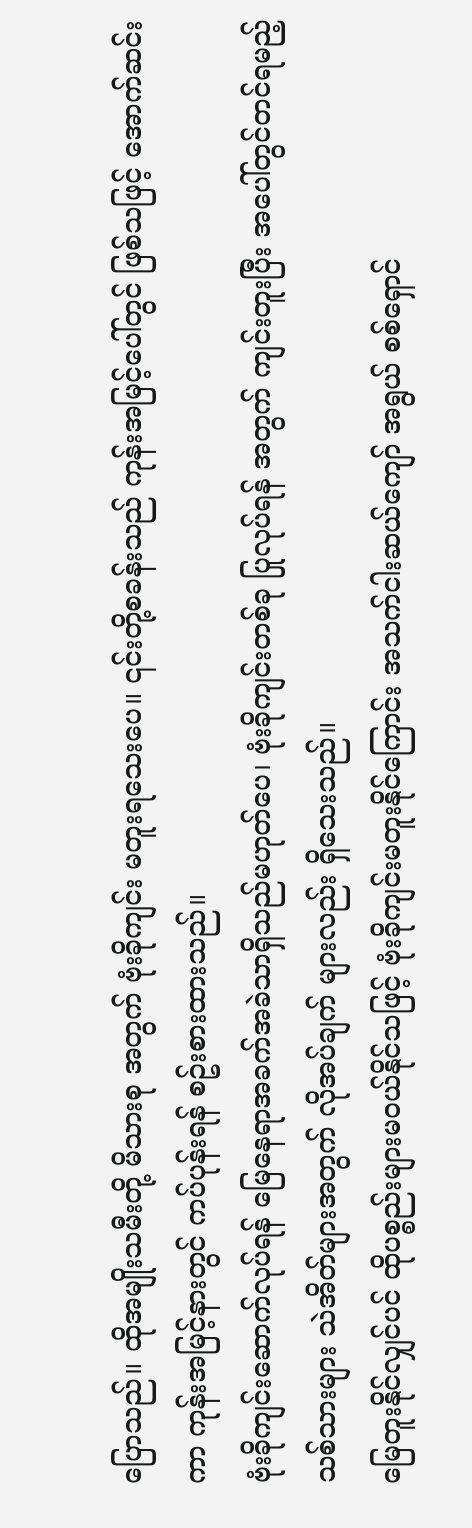ပြောသည်။ ထိုအမျိုးသမီးတို့ မိသားစု အတွက် ဗုံးခိုကျင်း မတူးရသေးပေ။ ၎င်းတို့စခန်းသည် ကုန်းအမြင့်ပေါ်တွင် ဖြစ်သဖြင့် အောက်ဆင်းကာ ကုန်းအမြင့်နားတွင် ကပ်ပုန်းရန် စဥ်းစားထားသည်။
ဗုံးခိုကျင်းဆောက်လုပ်ရန် မြေနေရာအခက်အခဲသာရှိသည်မဟုတ်ပေ၊ ဗုံးခိုကျင်းတစ်ခု ပြုလုပ်ရန် အတွက် ကျင်းတူးပြီး အပေါ်တွင်တင်ရမည့်သစ်သားများ သဲအိတ်များအတွက် လိုအပ်ချက် များလည်း ရှိသေးသည်။
မြေတူးနိုင်လျှင်ပင် ထိုပစ္စည်းများမဝယ်နိုင်သဖြင့် ဗုံးခိုကျင်းမတူးနိုင်ကြောင်း အသက်ငါးဆယ်ကျော် အရွယ် စစ်ရှောင်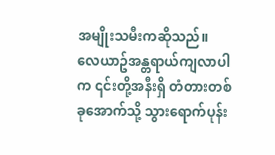အမျိုးသမီးကဆိုသည်။
လေယာဥ်အန္တရာယ်ကျလာပါက ၎င်းတို့အနီးရှိ တံတားတစ်ခုအောက်သို့ သွားရောက်ပုန်း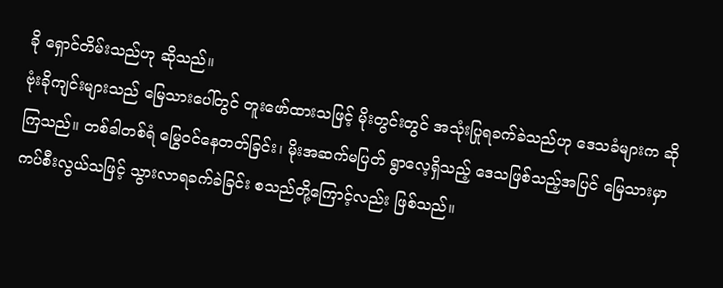ခို ရှောင်တိမ်းသည်ဟု ဆိုသည်။
ဗုံးခိုကျင်းများသည် မြေသားပေါ်တွင် တူးဖော်ထားသဖြင့် မိုးတွင်းတွင် အသုံးပြုရခက်ခဲသည်ဟု ဒေသခံများက ဆိုကြသည်။ တစ်ခါတစ်ရံ မြွေဝင်နေတတ်ခြင်း၊ မိုးအဆက်မပြတ် ရွာလေ့ရှိသည့် ဒေသဖြစ်သည့်အပြင် မြေသားမှာကပ်စီးလွယ်သဖြင့် သွားလာရခက်ခဲခြင်း စသည်တို့ကြောင့်လည်း ဖြစ်သည်။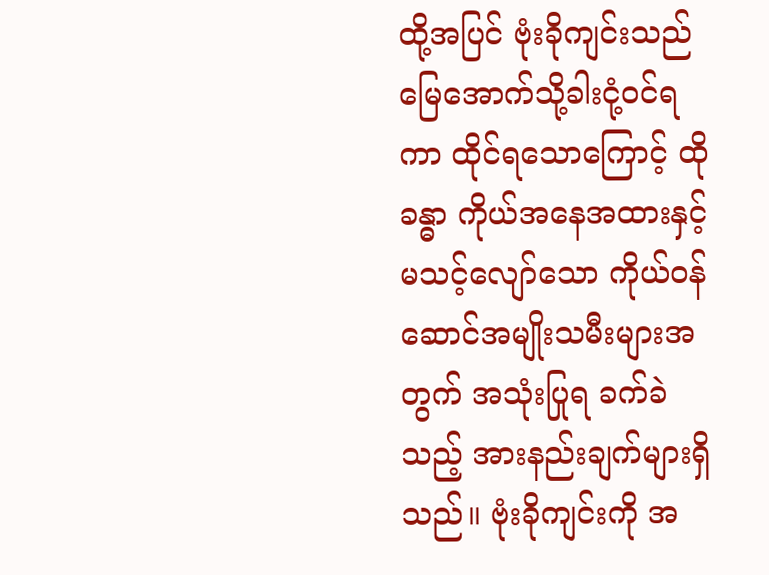ထို့အပြင် ဗုံးခိုကျင်းသည် မြေအောက်သို့ခါးငုံ့ဝင်ရကာ ထိုင်ရသောကြောင့် ထိုခန္ဓာ ကိုယ်အနေအထားနှင့် မသင့်လျော်သော ကိုယ်ဝန်ဆောင်အမျိုးသမီးများအတွက် အသုံးပြုရ ခက်ခဲသည့် အားနည်းချက်များရှိသည်။ ဗုံးခိုကျင်းကို အ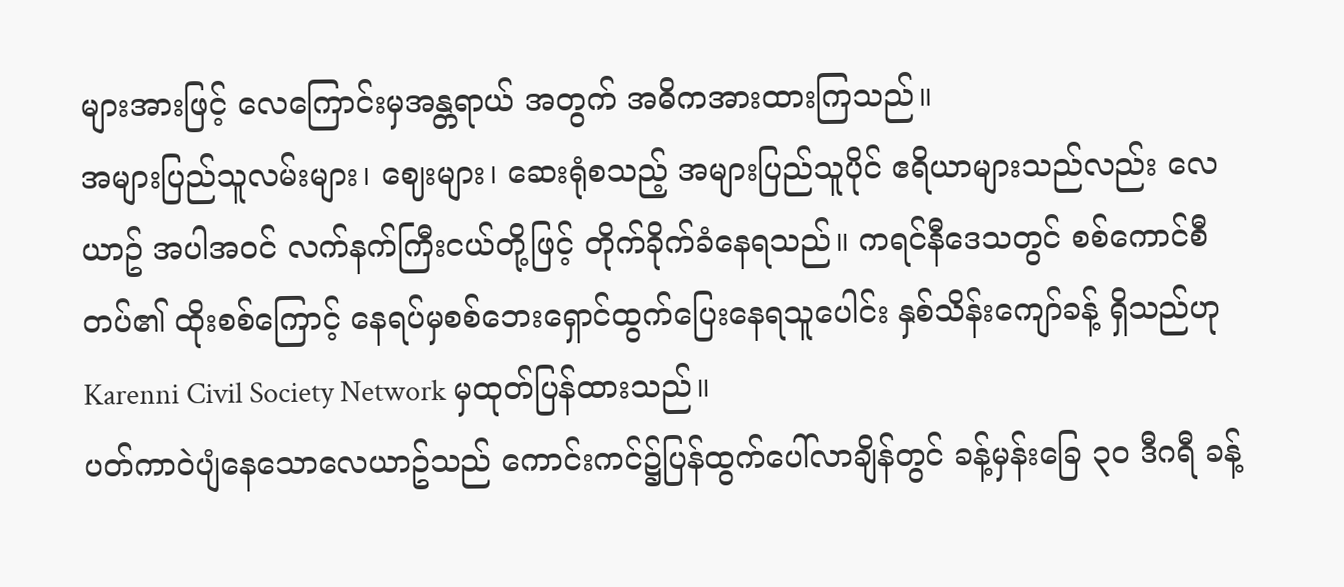များအားဖြင့် လေကြောင်းမှအန္တရာယ် အတွက် အဓိကအားထားကြသည်။
အများပြည်သူလမ်းများ၊ ဈေးများ၊ ဆေးရုံစသည့် အများပြည်သူပိုင် ဧရိယာများသည်လည်း လေယာဥ် အပါအဝင် လက်နက်ကြီးငယ်တို့ဖြင့် တိုက်ခိုက်ခံနေရသည်။ ကရင်နီဒေသတွင် စစ်ကောင်စီတပ်၏ ထိုးစစ်ကြောင့် နေရပ်မှစစ်ဘေးရှောင်ထွက်ပြေးနေရသူပေါင်း နှစ်သိန်းကျော်ခန့် ရှိသည်ဟု Karenni Civil Society Network မှထုတ်ပြန်ထားသည်။
ပတ်ကာဝဲပျံနေသောလေယာဥ်သည် ကောင်းကင်၌ပြန်ထွက်ပေါ်လာချိန်တွင် ခန့်မှန်းခြေ ၃၀ ဒီဂရီ ခန့်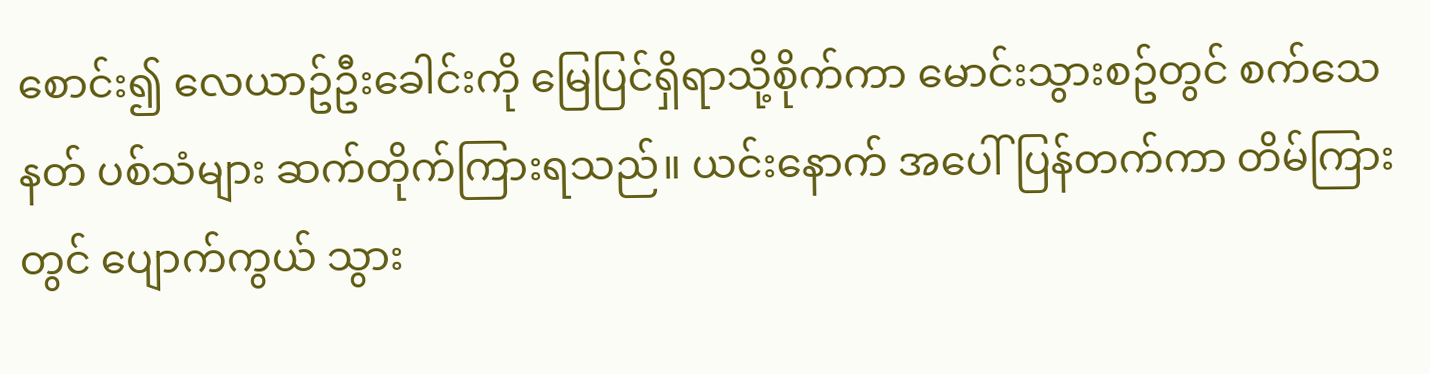စောင်း၍ လေယာဥ်ဦးခေါင်းကို မြေပြင်ရှိရာသို့စိုက်ကာ မောင်းသွားစဥ်တွင် စက်သေနတ် ပစ်သံများ ဆက်တိုက်ကြားရသည်။ ယင်းနောက် အပေါ်ပြန်တက်ကာ တိမ်ကြားတွင် ပျောက်ကွယ် သွား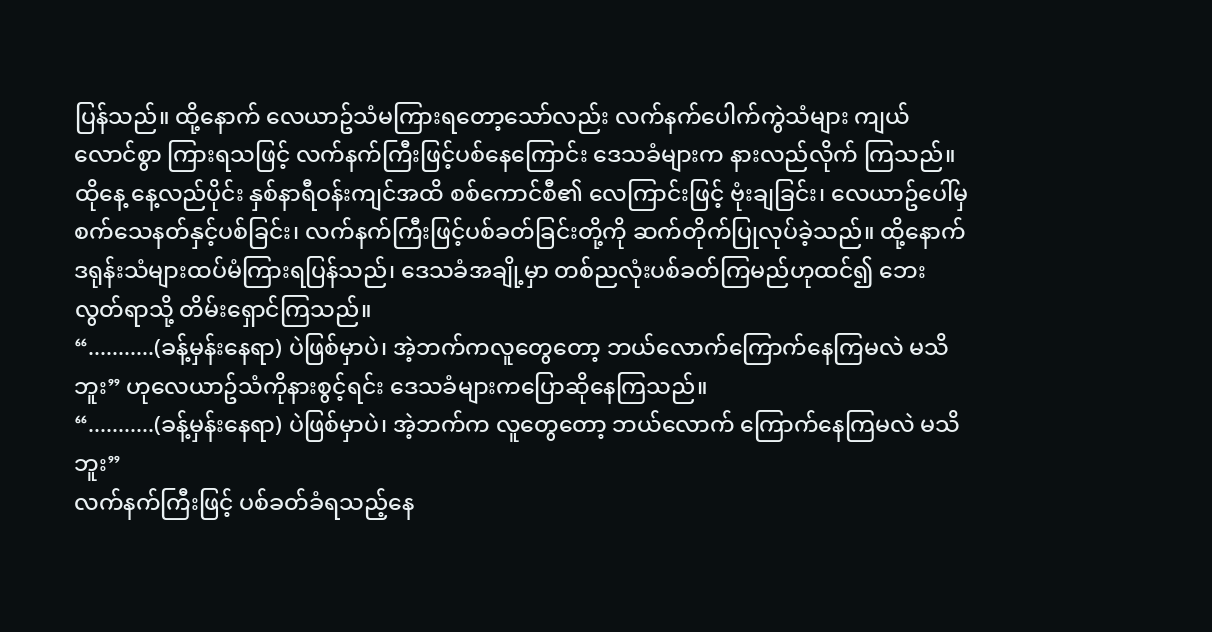ပြန်သည်။ ထို့နောက် လေယာဥ်သံမကြားရတော့သော်လည်း လက်နက်ပေါက်ကွဲသံများ ကျယ်လောင်စွာ ကြားရသဖြင့် လက်နက်ကြီးဖြင့်ပစ်နေကြောင်း ဒေသခံများက နားလည်လိုက် ကြသည်။
ထိုနေ့ နေ့လည်ပိုင်း နှစ်နာရီဝန်းကျင်အထိ စစ်ကောင်စီ၏ လေကြာင်းဖြင့် ဗုံးချခြင်း၊ လေယာဥ်ပေါ်မှ စက်သေနတ်နှင့်ပစ်ခြင်း၊ လက်နက်ကြီးဖြင့်ပစ်ခတ်ခြင်းတို့ကို ဆက်တိုက်ပြုလုပ်ခဲ့သည်။ ထို့နောက် ဒရုန်းသံများထပ်မံကြားရပြန်သည်၊ ဒေသခံအချို့မှာ တစ်ညလုံးပစ်ခတ်ကြမည်ဟုထင်၍ ဘေးလွတ်ရာသို့ တိမ်းရှောင်ကြသည်။
“...........(ခန့်မှန်းနေရာ) ပဲဖြစ်မှာပဲ၊ အဲ့ဘက်ကလူတွေတော့ ဘယ်လောက်ကြောက်နေကြမလဲ မသိဘူး” ဟုလေယာဥ်သံကိုနားစွင့်ရင်း ဒေသခံများကပြောဆိုနေကြသည်။
“...........(ခန့်မှန်းနေရာ) ပဲဖြစ်မှာပဲ၊ အဲ့ဘက်က လူတွေတော့ ဘယ်လောက် ကြောက်နေကြမလဲ မသိဘူး”
လက်နက်ကြီးဖြင့် ပစ်ခတ်ခံရသည့်နေ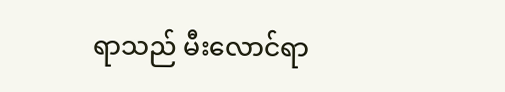ရာသည် မီးလောင်ရာ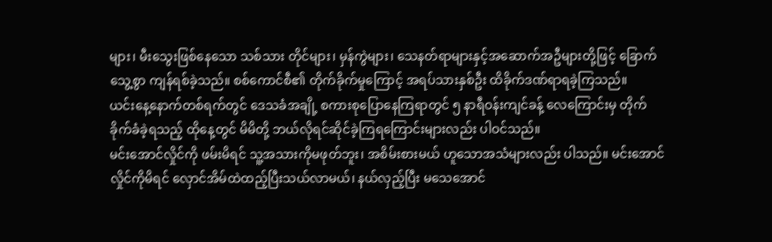များ၊ မီးသွေးဖြစ်နေသော သစ်သား တိုင်များ၊ မှန်ကွဲများ၊ သေနတ်ရာများနှင့်အဆောက်အဦများတို့ဖြင့် ခြောက်သွေ့စွာ ကျန်ရစ်ခဲ့သည်။ စစ်ကောင်စီ၏ တိုက်ခိုက်မှုကြောင့် အရပ်သားနှစ်ဦး ထိခိုက်ဒဏ်ရာရခဲ့ကြသည်။
ယင်းနေ့နောက်တစ်ရက်တွင် ဒေသခံအချို့ စကားစုပြောနေကြရာတွင် ၅ နာရီဝန်းကျင်ခန့် လေကြောင်းမှ တိုက်ခိုက်ခံခဲ့ရသည့် ထိုနေ့တွင် မိမိတို့ ဘယ်လိုရင်ဆိုင်ခဲ့ကြရကြောင်းများလည်း ပါဝင်သည်။
မင်းအောင်လှိုင်ကို ဖမ်းမိရင် သူ့အသားကိုမဖုတ်ဘူး၊ အစိမ်းစားမယ် ဟူသောအသံများလည်း ပါသည်။ မင်းအောင်လှိုင်ကိုမိရင် လှောင်အိမ်ထဲထည့်ပြီးသယ်လာမယ်၊ နယ်လှည့်ပြီး မသေအောင်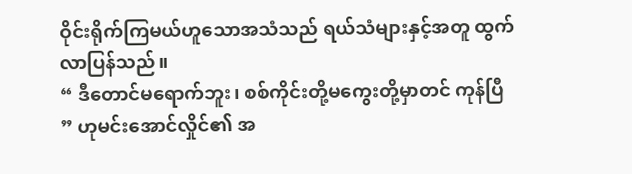ဝိုင်းရိုက်ကြမယ်ဟူသောအသံသည် ရယ်သံများနှင့်အတူ ထွက်လာပြန်သည်။
“ ဒီတောင်မရောက်ဘူး၊ စစ်ကိုင်းတို့မကွေးတို့မှာတင် ကုန်ပြီ ” ဟုမင်းအောင်လှိုင်၏ အ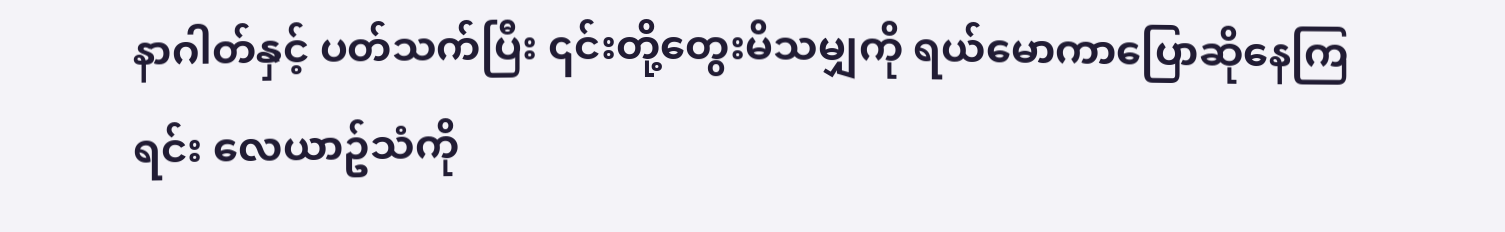နာဂါတ်နှင့် ပတ်သက်ပြီး ၎င်းတို့တွေးမိသမျှကို ရယ်မောကာပြောဆိုနေကြရင်း လေယာဥ်သံကို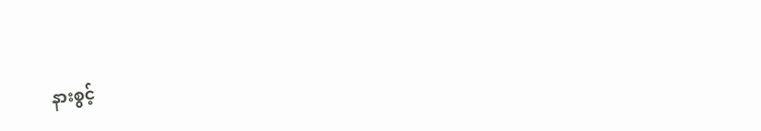နားစွင့်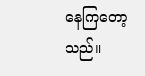နေကြတော့သည်။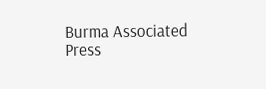Burma Associated Press